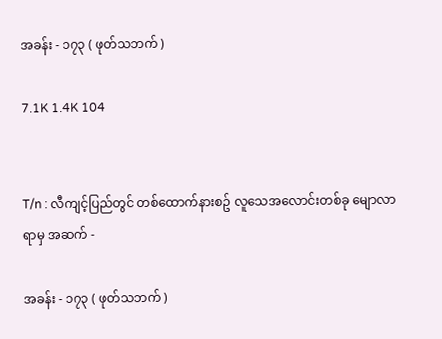အခန်း - ၁၇၃ ( ဖုတ်သဘက် )

7.1K 1.4K 104


T/n : လီကျင့်ပြည်တွင် တစ်ထောက်နားစဥ် လူသေအလောင်းတစ်ခု မျောလာရာမှ အဆက် -

အခန်း - ၁၇၃ ( ဖုတ်သဘက် )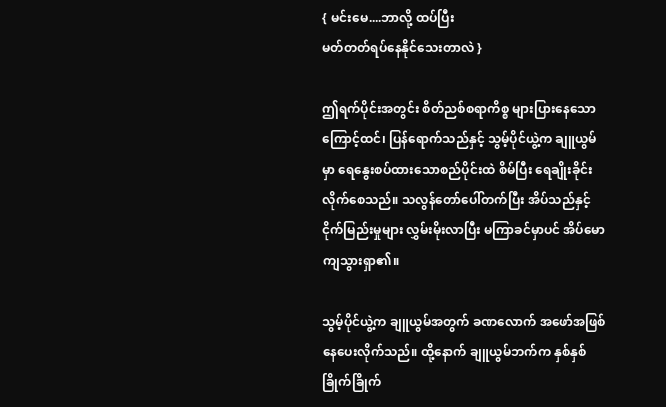{ မင်းမေ....ဘာလို့ ထပ်ပြီး
မတ်တတ်ရပ်နေနိုင်သေးတာလဲ }

ဤရက်ပိုင်းအတွင်း စိတ်ညစ်စရာကိစ္စ များပြားနေသောကြောင့်ထင်၊ ပြန်ရောက်သည်နှင့် သွမ့်ပိုင်ယွဲ့က ချူယွမ်မှာ ရေနွေးစပ်ထားသောစည်ပိုင်းထဲ စိမ်ပြီး ရေချိုးခိုင်းလိုက်စေသည်။ သလွန်တော်ပေါ်တက်ပြီး အိပ်သည်နှင့် ငိုက်မြည်းမှုများ လွှမ်းမိုးလာပြီး မကြာခင်မှာပင် အိပ်မောကျသွားရှာ၏။

သွမ့်ပိုင်ယွဲ့က ချူယွမ်အတွက် ခဏလောက် အဖော်အဖြစ် နေပေးလိုက်သည်။ ထို့နောက် ချူယွမ်ဘက်က နှစ်နှစ်ခြိုက်ခြိုက်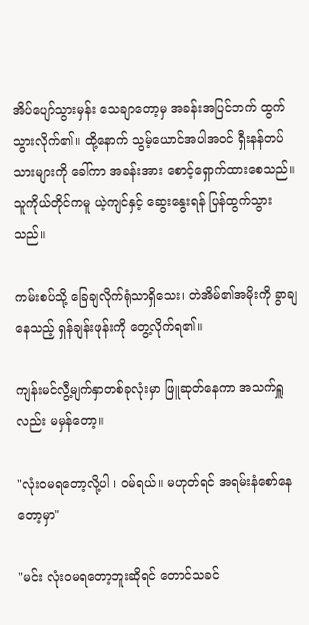အိပ်ပျော်သွားမှန်း သေချာတော့မှ အခန်းအပြင်ဘက် ထွက်သွားလိုက်၏။ ထို့နောက် သွမ့်ယောင်အပါအဝင် ရှီးနန်တပ်သားများကို ခေါ်ကာ အခန်းအား စောင့်ရှောက်ထားစေသည်။ သူကိုယ်တိုင်ကမူ ယဲ့ကျင်နှင့် ဆွေးနွေးရန် ပြန်ထွက်သွားသည်။

ကမ်းစပ်သို့ ခြေချလိုက်ရုံသာရှိသေး၊ တဲအိမ်၏အမိုးကို ခွာချနေသည့် ရှန်ချန်းဖုန်းကို တွေ့လိုက်ရ၏။

ကျန်းမင်လွီ့မျက်နှာတစ်ခုလုံးမှာ ဖြူဆုတ်နေကာ အသက်ရှူလည်း မမှန်တော့။

"လုံးဝမရတော့လို့ပါ ၊ ဝမ်ရယ်။ မဟုတ်ရင် အရမ်းနံစော်နေတော့မှာ"

"မင်း လုံးဝမရတော့ဘူးဆိုရင် တောင်သခင်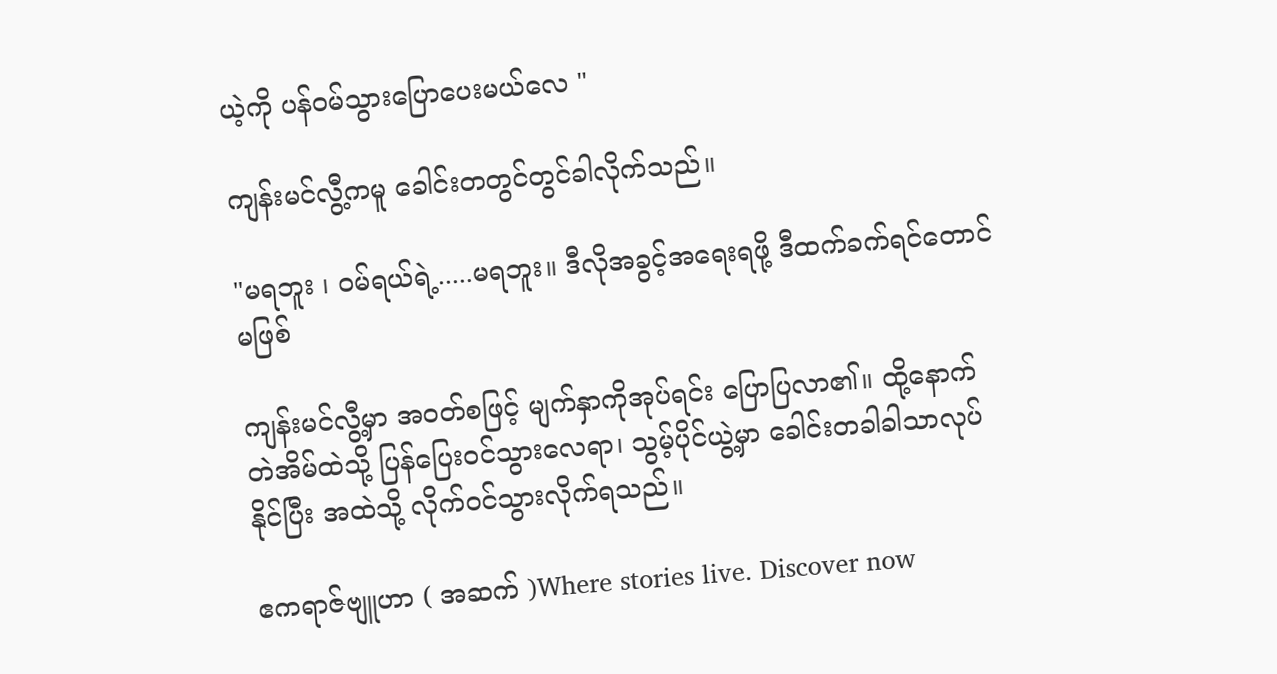ယဲ့ကို ပန်ဝမ်သွားပြောပေးမယ်လေ "

ကျန်းမင်လွီ့ကမူ ခေါင်းတတွင်တွင်ခါလိုက်သည်။

"မရဘူး ၊ ဝမ်ရယ်ရဲ့.....မရဘူး။ ဒီလိုအခွင့်အရေးရဖို့ ဒီထက်ခက်ရင်တောင် မဖြစ်

ကျန်းမင်လွီ့မှာ အဝတ်စဖြင့် မျက်နှာကိုအုပ်ရင်း ပြောပြလာ၏။ ထို့နောက် တဲအိမ်ထဲသို့ ပြန်ပြေးဝင်သွားလေရာ၊ သွမ့်ပိုင်ယွဲ့မှာ ခေါင်းတခါခါသာလုပ်နိုင်ပြီး အထဲသို့ လိုက်ဝင်သွားလိုက်ရသည်။

ဧကရာဇ်ဗျူဟာ ( အဆက် )Where stories live. Discover now